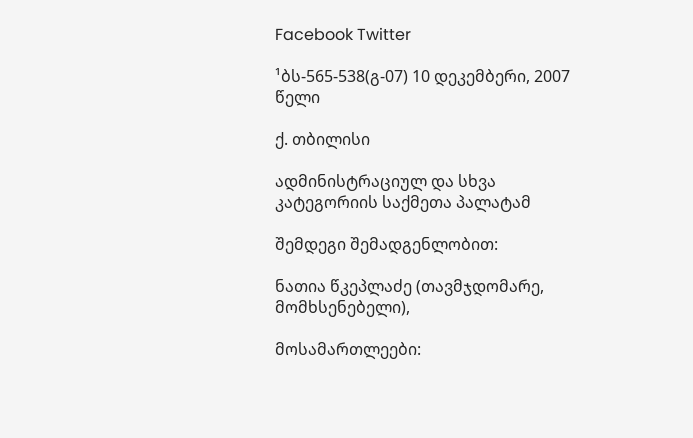Facebook Twitter

¹ბს-565-538(გ-07) 10 დეკემბერი, 2007 წელი

ქ. თბილისი

ადმინისტრაციულ და სხვა კატეგორიის საქმეთა პალატამ

შემდეგი შემადგენლობით:

ნათია წკეპლაძე (თავმჯდომარე, მომხსენებელი),

მოსამართლეები: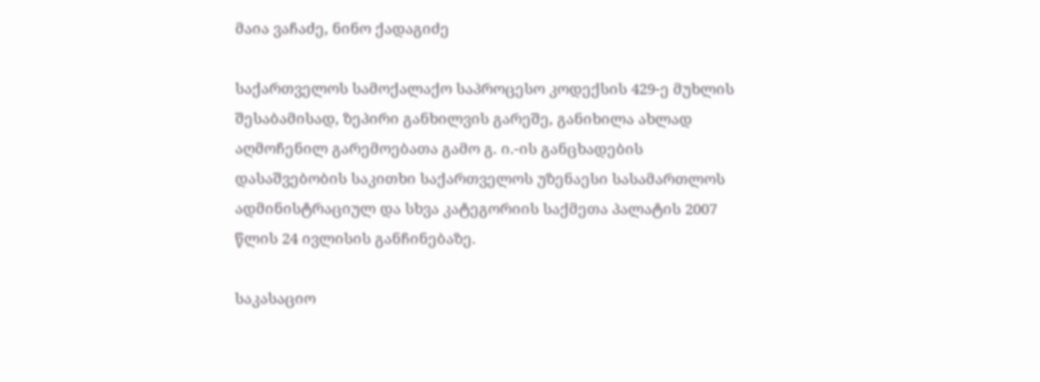მაია ვაჩაძე, ნინო ქადაგიძე

საქართველოს სამოქალაქო საპროცესო კოდექსის 429-ე მუხლის შესაბამისად, ზეპირი განხილვის გარეშე, განიხილა ახლად აღმოჩენილ გარემოებათა გამო გ. ი.-ის განცხადების დასაშვებობის საკითხი საქართველოს უზენაესი სასამართლოს ადმინისტრაციულ და სხვა კატეგორიის საქმეთა პალატის 2007 წლის 24 ივლისის განჩინებაზე.

საკასაციო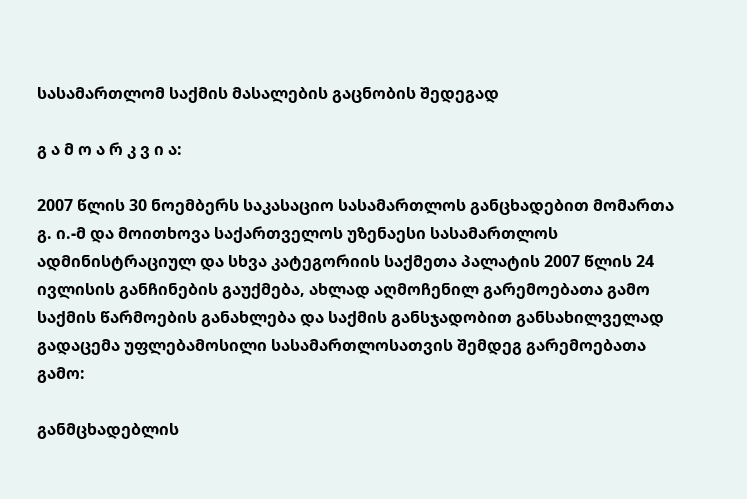სასამართლომ საქმის მასალების გაცნობის შედეგად

გ ა მ ო ა რ კ ვ ი ა:

2007 წლის 30 ნოემბერს საკასაციო სასამართლოს განცხადებით მომართა გ. ი.-მ და მოითხოვა საქართველოს უზენაესი სასამართლოს ადმინისტრაციულ და სხვა კატეგორიის საქმეთა პალატის 2007 წლის 24 ივლისის განჩინების გაუქმება, ახლად აღმოჩენილ გარემოებათა გამო საქმის წარმოების განახლება და საქმის განსჯადობით განსახილველად გადაცემა უფლებამოსილი სასამართლოსათვის შემდეგ გარემოებათა გამო:

განმცხადებლის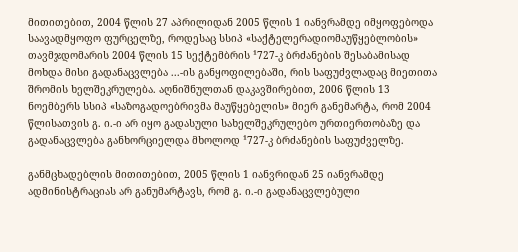მითითებით, 2004 წლის 27 აპრილიდან 2005 წლის 1 იანვრამდე იმყოფებოდა საავადმყოფო ფურცელზე, როდესაც სსიპ «საქტელერადიომაუწყებლობის» თავმჯდომარის 2004 წლის 15 სექტემბრის ¹727-კ ბრძანების შესაბამისად მოხდა მისი გადანაცვლება ...-ის განყოფილებაში, რის საფუძვლადაც მიეთითა შრომის ხელშეკრულება. აღნიშნულთან დაკავშირებით, 2006 წლის 13 ნოემბერს სსიპ «საზოგადოებრივმა მაუწყებელის» მიერ განემარტა, რომ 2004 წლისათვის გ. ი.-ი არ იყო გადასული სახელშეკრულებო ურთიერთობაზე და გადანაცვლება განხორციელდა მხოლოდ ¹727-კ ბრძანების საფუძველზე.

განმცხადებლის მითითებით, 2005 წლის 1 იანვრიდან 25 იანვრამდე ადმინისტრაციას არ განუმარტავს, რომ გ. ი.-ი გადანაცვლებული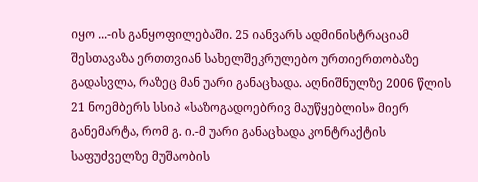იყო ...-ის განყოფილებაში. 25 იანვარს ადმინისტრაციამ შესთავაზა ერთთვიან სახელშეკრულებო ურთიერთობაზე გადასვლა, რაზეც მან უარი განაცხადა. აღნიშნულზე 2006 წლის 21 ნოემბერს სსიპ «საზოგადოებრივ მაუწყებლის» მიერ განემარტა, რომ გ. ი.-მ უარი განაცხადა კონტრაქტის საფუძველზე მუშაობის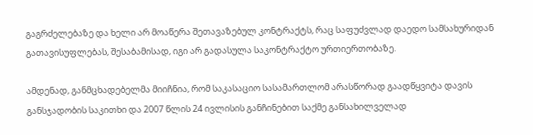გაგრძელებაზე და ხელი არ მოაწერა შეთავაზებულ კონტრაქტს, რაც საფუძვლად დაედო სამსახურიდან გათავისუფლებას, შესაბამისად, იგი არ გადასულა საკონტრაქტო ურთიერთობაზე.

ამდენად, განმცხადებელმა მიიჩნია, რომ საკასაციო სასამართლომ არასწორად გაადწყვიტა დავის განსჯადობის საკითხი და 2007 წლის 24 ივლისის განჩინებით საქმე განსახილველად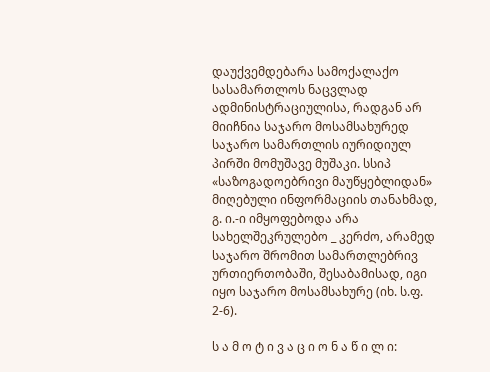დაუქვემდებარა სამოქალაქო სასამართლოს ნაცვლად ადმინისტრაციულისა, რადგან არ მიიჩნია საჯარო მოსამსახურედ საჯარო სამართლის იურიდიულ პირში მომუშავე მუშაკი. სსიპ «საზოგადოებრივი მაუწყებლიდან» მიღებული ინფორმაციის თანახმად, გ. ი.-ი იმყოფებოდა არა სახელშეკრულებო _ კერძო, არამედ საჯარო შრომით სამართლებრივ ურთიერთობაში, შესაბამისად, იგი იყო საჯარო მოსამსახურე (იხ. ს.ფ. 2-6).

ს ა მ ო ტ ი ვ ა ც ი ო ნ ა წ ი ლ ი: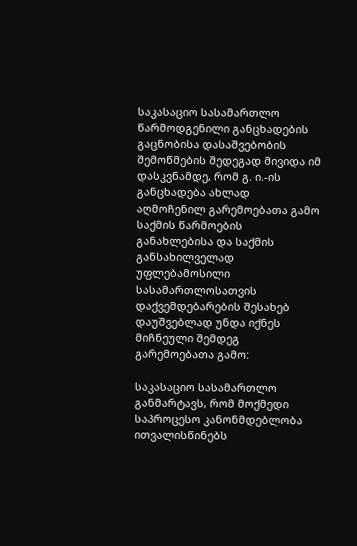საკასაციო სასამართლო წარმოდგენილი განცხადების გაცნობისა დასაშვებობის შემოწმების შედეგად მივიდა იმ დასკვნამდე, რომ გ. ი.-ის განცხადება ახლად აღმოჩენილ გარემოებათა გამო საქმის წარმოების განახლებისა და საქმის განსახილველად უფლებამოსილი სასამართლოსათვის დაქვემდებარების შესახებ დაუშვებლად უნდა იქნეს მიჩნეული შემდეგ გარემოებათა გამო:

საკასაციო სასამართლო განმარტავს, რომ მოქმედი საპროცესო კანონმდებლობა ითვალისწინებს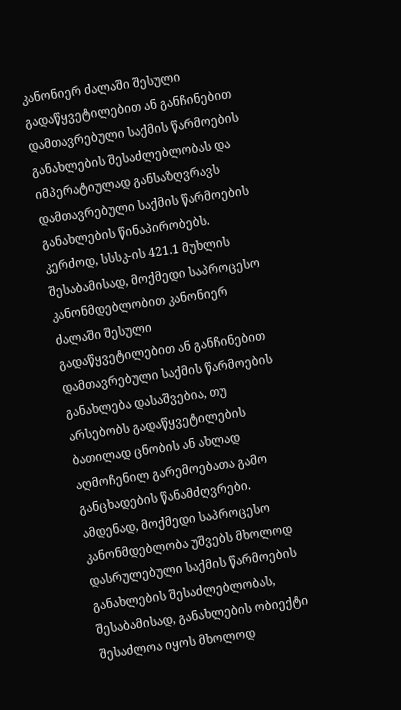კანონიერ ძალაში შესული გადაწყვეტილებით ან განჩინებით დამთავრებული საქმის წარმოების განახლების შესაძლებლობას და იმპერატიულად განსაზღვრავს დამთავრებული საქმის წარმოების განახლების წინაპირობებს. კერძოდ, სსსკ-ის 421.1 მუხლის შესაბამისად, მოქმედი საპროცესო კანონმდებლობით კანონიერ ძალაში შესული გადაწყვეტილებით ან განჩინებით დამთავრებული საქმის წარმოების განახლება დასაშვებია, თუ არსებობს გადაწყვეტილების ბათილად ცნობის ან ახლად აღმოჩენილ გარემოებათა გამო განცხადების წანამძღვრები. ამდენად, მოქმედი საპროცესო კანონმდებლობა უშვებს მხოლოდ დასრულებული საქმის წარმოების განახლების შესაძლებლობას, შესაბამისად, განახლების ობიექტი შესაძლოა იყოს მხოლოდ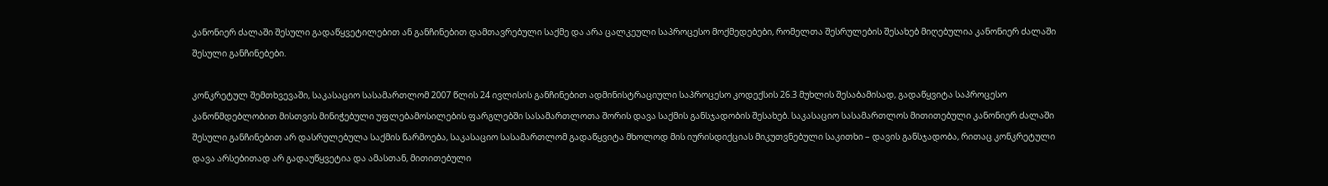კანონიერ ძალაში შესული გადაწყვეტილებით ან განჩინებით დამთავრებული საქმე და არა ცალკეული საპროცესო მოქმედებები, რომელთა შესრულების შესახებ მიღებულია კანონიერ ძალაში შესული განჩინებები.

კონკრეტულ შემთხვევაში, საკასაციო სასამართლომ 2007 წლის 24 ივლისის განჩინებით ადმინისტრაციული საპროცესო კოდექსის 26.3 მუხლის შესაბამისად, გადაწყვიტა საპროცესო კანონმდებლობით მისთვის მინიჭებული უფლებამოსილების ფარგლებში სასამართლოთა შორის დავა საქმის განსჯადობის შესახებ. საკასაციო სასამართლოს მითითებული კანონიერ ძალაში შესული განჩინებით არ დასრულებულა საქმის წარმოება, საკასაციო სასამართლომ გადაწყვიტა მხოლოდ მის იურისდიქციას მიკუთვნებული საკითხი – დავის განსჯადობა, რითაც კონკრეტული დავა არსებითად არ გადაუწყვეტია და ამასთან, მითითებული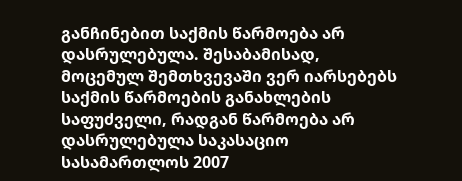განჩინებით საქმის წარმოება არ დასრულებულა. შესაბამისად, მოცემულ შემთხვევაში ვერ იარსებებს საქმის წარმოების განახლების საფუძველი, რადგან წარმოება არ დასრულებულა საკასაციო სასამართლოს 2007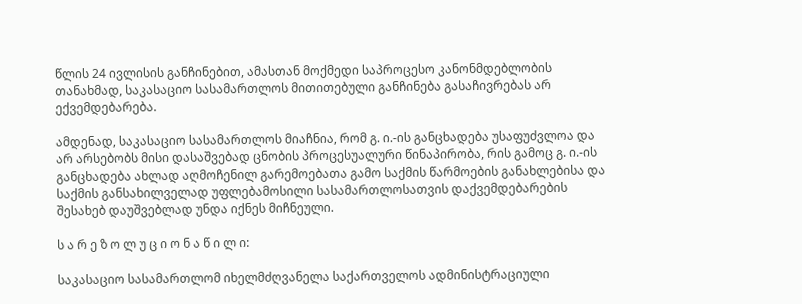წლის 24 ივლისის განჩინებით, ამასთან მოქმედი საპროცესო კანონმდებლობის თანახმად, საკასაციო სასამართლოს მითითებული განჩინება გასაჩივრებას არ ექვემდებარება.

ამდენად, საკასაციო სასამართლოს მიაჩნია, რომ გ. ი.-ის განცხადება უსაფუძვლოა და არ არსებობს მისი დასაშვებად ცნობის პროცესუალური წინაპირობა, რის გამოც გ. ი.-ის განცხადება ახლად აღმოჩენილ გარემოებათა გამო საქმის წარმოების განახლებისა და საქმის განსახილველად უფლებამოსილი სასამართლოსათვის დაქვემდებარების შესახებ დაუშვებლად უნდა იქნეს მიჩნეული.

ს ა რ ე ზ ო ლ უ ც ი ო ნ ა წ ი ლ ი:

საკასაციო სასამართლომ იხელმძღვანელა საქართველოს ადმინისტრაციული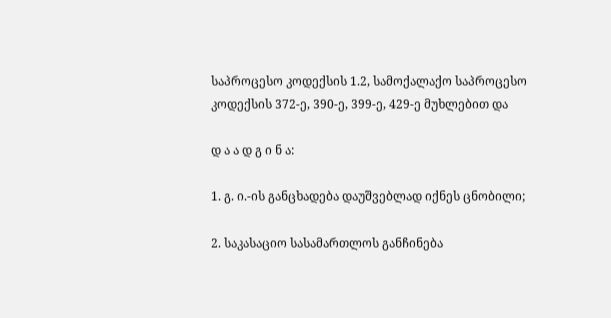საპროცესო კოდექსის 1.2, სამოქალაქო საპროცესო კოდექსის 372-ე, 390-ე, 399-ე, 429-ე მუხლებით და

დ ა ა დ გ ი ნ ა:

1. გ. ი.-ის განცხადება დაუშვებლად იქნეს ცნობილი;

2. საკასაციო სასამართლოს განჩინება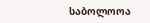საბოლოოა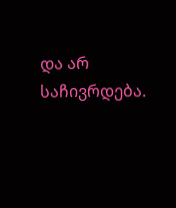და არ საჩივრდება.